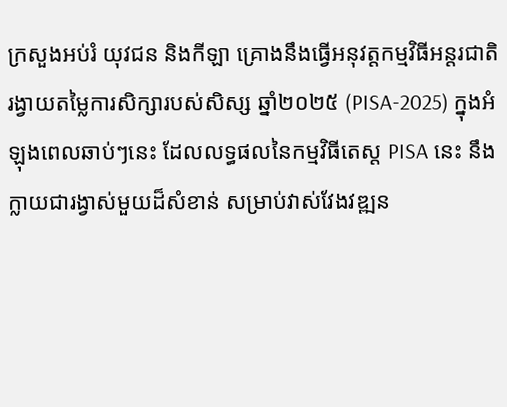ក្រសួងអប់រំ យុវជន និងកីឡា គ្រោងនឹងធ្វើអនុវត្តកម្មវិធីអន្តរជាតិរង្វាយតម្លៃការសិក្សារបស់សិស្ស ឆ្នាំ២០២៥ (PISA-2025) ក្នុងអំឡុងពេលឆាប់ៗនេះ ដែលលទ្ធផលនៃកម្មវិធីតេស្ត PISA នេះ នឹងក្លាយជារង្វាស់មួយដ៏សំខាន់ សម្រាប់វាស់វែងវឌ្ឍន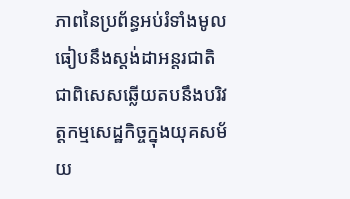ភាពនៃប្រព័ន្ធអប់រំទាំងមូលធៀបនឹងស្តង់ដាអន្តរជាតិ ជាពិសេសឆ្លើយតបនឹងបរិវត្តកម្មសេដ្ឋកិច្ចក្នុងយុគសម័យ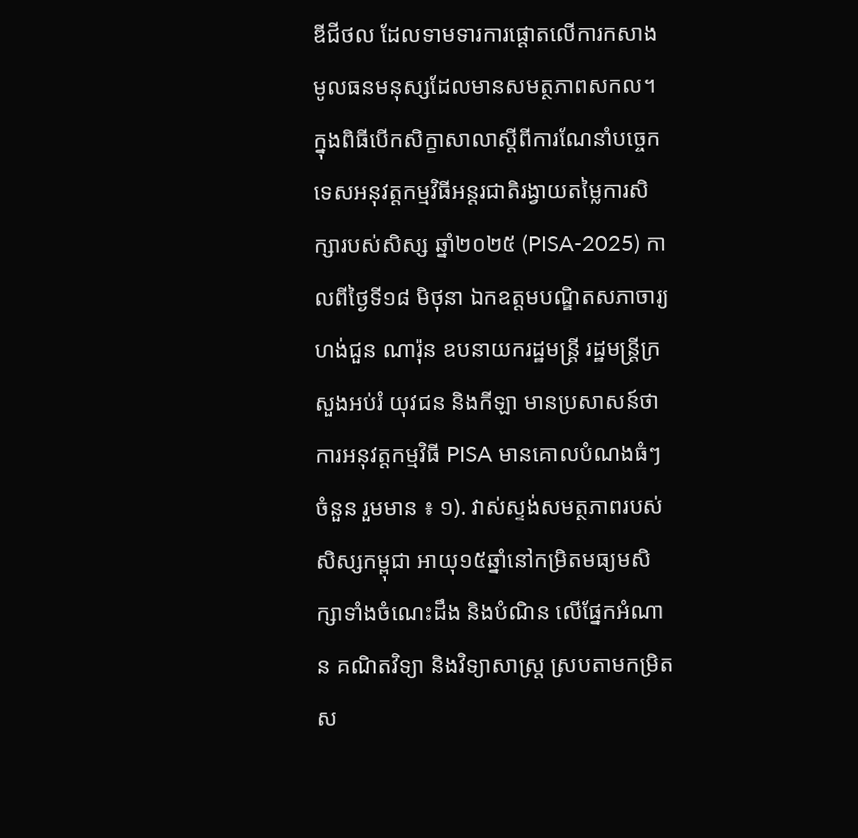ឌីជីថល ដែលទាមទារការផ្តោតលើការកសាងមូលធនមនុស្សដែលមានសមត្ថភាពសកល។
ក្នុងពិធីបើកសិក្ខាសាលាស្តីពីការណែនាំបច្ចេកទេសអនុវត្តកម្មវិធីអន្តរជាតិរង្វាយតម្លៃការសិក្សារបស់សិស្ស ឆ្នាំ២០២៥ (PISA-2025) កាលពីថ្ងៃទី១៨ មិថុនា ឯកឧត្តមបណ្ឌិតសភាចារ្យ ហង់ជួន ណារ៉ុន ឧបនាយករដ្ឋមន្ត្រី រដ្ឋមន្ត្រីក្រសួងអប់រំ យុវជន និងកីឡា មានប្រសាសន៍ថា ការអនុវត្តកម្មវិធី PISA មានគោលបំណងធំៗចំនួន រួមមាន ៖ ១). វាស់ស្ទង់សមត្ថភាពរបស់សិស្សកម្ពុជា អាយុ១៥ឆ្នាំនៅកម្រិតមធ្យមសិក្សាទាំងចំណេះដឹង និងបំណិន លើផ្នែកអំណាន គណិតវិទ្យា និងវិទ្យាសាស្ត្រ ស្របតាមកម្រិតស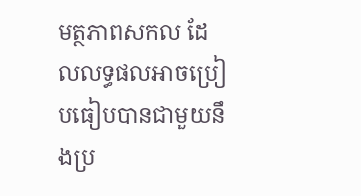មត្ថភាពសកល ដែលលទ្ធផលអាចប្រៀបធៀបបានជាមួយនឹងប្រ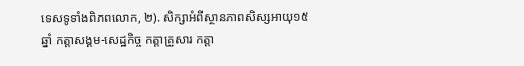ទេសទូទាំងពិភពលោក, ២). សិក្សាអំពីស្ថានភាពសិស្សអាយុ១៥ឆ្នាំ កត្តាសង្គម-សេដ្ឋកិច្ច កត្តាគ្រួសារ កត្តា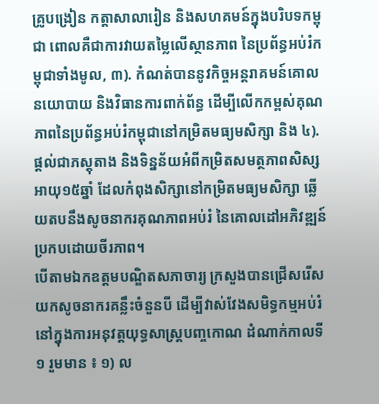គ្រូបង្រៀន កត្តាសាលារៀន និងសហគមន៍ក្នុងបរិបទកម្ពុជា ពោលគឺជាការវាយតម្លៃលើស្ថានភាព នៃប្រព័ន្ធអប់រំកម្ពុជាទាំងមូល, ៣). កំណត់បាននូវកិច្ចអន្តរាគមន៍គោលនយោបាយ និងវិធានការពាក់ព័ន្ធ ដើម្បីលើកកម្ពស់គុណភាពនៃប្រព័ន្ធអប់រំកម្ពុជានៅកម្រិតមធ្យមសិក្សា និង ៤). ផ្តល់ជាភស្តុតាង និងទិន្នន័យអំពីកម្រិតសមត្ថភាពសិស្សអាយុ១៥ឆ្នាំ ដែលកំពុងសិក្សានៅកម្រិតមធ្យមសិក្សា ឆ្លើយតបនឹងសូចនាករគុណភាពអប់រំ នៃគោលដៅអភិវឌ្ឍន៍ប្រកបដោយចីរភាព។
បើតាមឯកឧត្តមបណ្ឌិតសភាចារ្យ ក្រសួងបានជ្រើសរើសយកសូចនាករគន្លឹះចំនួនបី ដើម្បីវាស់វែងសមិទ្ធកម្មអប់រំនៅក្នុងការអនុវត្តយុទ្ធសាស្ត្របញ្ចកោណ ដំណាក់កាលទី១ រួមមាន ៖ ១) ល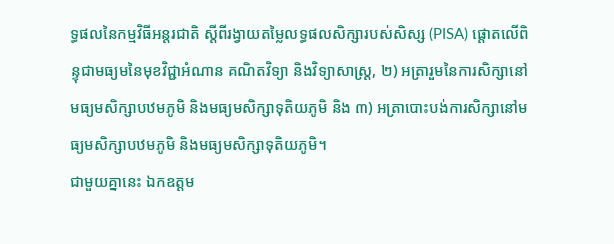ទ្ធផលនៃកម្មវិធីអន្តរជាតិ ស្តីពីរង្វាយតម្លៃលទ្ធផលសិក្សារបស់សិស្ស (PISA) ផ្តោតលើពិន្ទុជាមធ្យមនៃមុខវិជ្ជាអំណាន គណិតវិទ្យា និងវិទ្យាសាស្រ្ត, ២) អត្រារួមនៃការសិក្សានៅមធ្យមសិក្សាបឋមភូមិ និងមធ្យមសិក្សាទុតិយភូមិ និង ៣) អត្រាបោះបង់ការសិក្សានៅមធ្យមសិក្សាបឋមភូមិ និងមធ្យមសិក្សាទុតិយភូមិ។
ជាមួយគ្នានេះ ឯកឧត្តម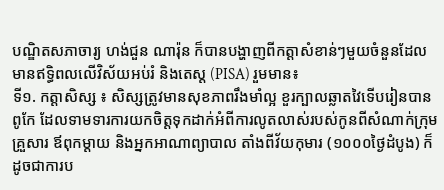បណ្ឌិតសភាចារ្យ ហង់ជួន ណារ៉ុន ក៏បានបង្ហាញពីកត្តាសំខាន់ៗមួយចំនួនដែលមានឥទ្ធិពលលើវិស័យអប់រំ និងតេស្ត (PISA) រួមមាន៖
ទី១. កត្តាសិស្ស ៖ សិស្សត្រូវមានសុខភាពរឹងមាំល្អ ខួរក្បាលឆ្លាតវៃទើបរៀនបានពូកែ ដែលទាមទារការយកចិត្តទុកដាក់អំពីការលូតលាស់របស់កូនពីសំណាក់ក្រុមគ្រួសារ ឪពុកម្តាយ និងអ្នកអាណាព្យាបាល តាំងពីវ័យកុមារ (១០០០ថ្ងៃដំបូង) ក៏ដូចជាការប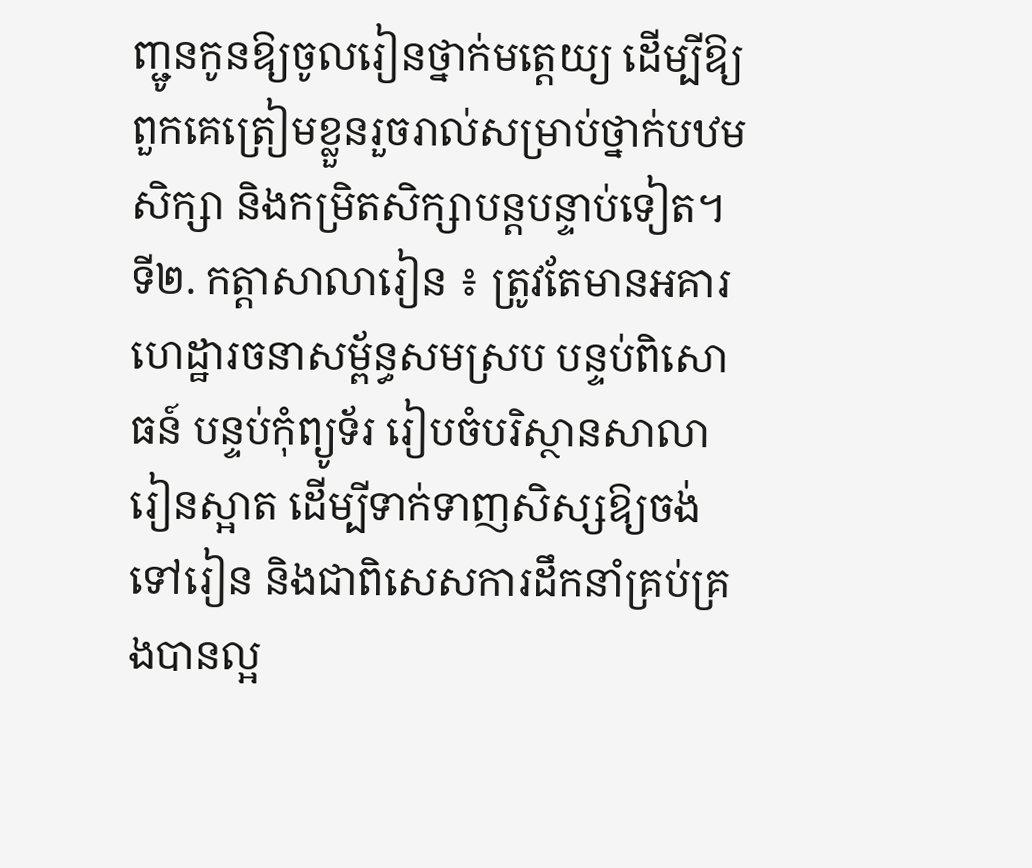ញ្ជូនកូនឱ្យចូលរៀនថ្នាក់មត្តេយ្យ ដើម្បីឱ្យពួកគេត្រៀមខ្លួនរួចរាល់សម្រាប់ថ្នាក់បឋមសិក្សា និងកម្រិតសិក្សាបន្តបន្ទាប់ទៀត។
ទី២. កត្តាសាលារៀន ៖ ត្រូវតែមានអគារហេដ្ឋារចនាសម្ព័ន្ធសមស្រប បន្ទប់ពិសោធន៍ បន្ទប់កុំព្យូទ័រ រៀបចំបរិស្ថានសាលារៀនស្អាត ដើម្បីទាក់ទាញសិស្សឱ្យចង់ទៅរៀន និងជាពិសេសការដឹកនាំគ្រប់គ្រងបានល្អ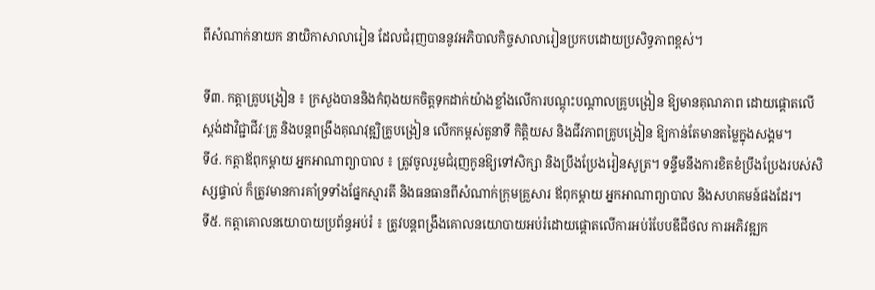ពីសំណាក់នាយក នាយិកាសាលារៀន ដែលជំរុញបាននូវអភិបាលកិច្ចសាលារៀនប្រកបដោយប្រសិទ្ធភាពខ្ពស់។

ទី៣. កត្តាគ្រូបង្រៀន ៖ ក្រសួងបាននិងកំពុងយកចិត្តទុកដាក់យ៉ាងខ្លាំងលើការបណ្ដុះបណ្តាលគ្រូបង្រៀន ឱ្យមានគុណភាព ដោយផ្តោតលើស្តង់ដាវិជ្ជាជីវៈគ្រូ និងបន្តពង្រឹងគុណវុឌ្ឍិគ្រូបង្រៀន លើកកម្ពស់តួនាទី កិត្តិយស និងជីវភាពគ្រូបង្រៀន ឱ្យកាន់តែមានតម្លៃក្នុងសង្គម។
ទី៤. កត្តាឪពុកម្តាយ អ្នកអាណាព្យាបាល ៖ ត្រូវចូលរួមជំរុញកូនឱ្យទៅសិក្សា និងប្រឹងប្រែងរៀនសូត្រ។ ទន្ទឹមនឹងការខិតខំប្រឹងប្រែងរបស់សិស្សផ្ទាល់ ក៏ត្រូវមានការគាំទ្រទាំងផ្នែកស្មារតី និងធនធានពីសំណាក់ក្រុមគ្រួសារ ឪពុកម្តាយ អ្នកអាណាព្យាបាល និងសហគមន៍ផងដែរ។
ទី៥. កត្តាគោលនយោបាយប្រព័ន្ធអប់រំ ៖ ត្រូវបន្តពង្រឹងគោលនយោបាយអប់រំដោយផ្តោតលើការអប់រំបែបឌីជីថល ការអភិវឌ្ឍក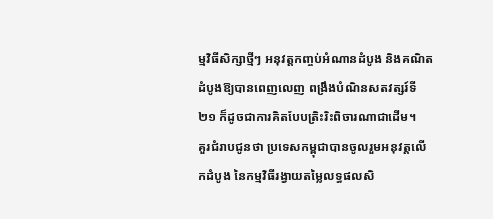ម្មវិធីសិក្សាថ្មីៗ អនុវត្តកញ្ចប់អំណានដំបូង និងគណិតដំបូងឱ្យបានពេញលេញ ពង្រឹងបំណិនសតវត្សរ៍ទី២១ ក៏ដូចជាការគិតបែបត្រិះរិះពិចារណាជាដើម។
គួរជំរាបជូនថា ប្រទេសកម្ពុជាបានចូលរួមអនុវត្តលើកដំបូង នៃកម្មវិធីរង្វាយតម្លៃលទ្ធផលសិ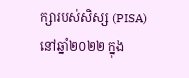ក្សារបស់សិស្ស (PISA) នៅឆ្នាំ២០២២ ក្នុង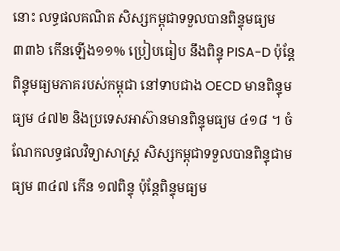នោះ លទ្ធផលគណិត សិស្សកម្ពុជាទទួលបានពិន្ទុមធ្យម ៣៣៦ កើនឡើង១១% ប្រៀបធៀប នឹងពិន្ទុ PISA-D ប៉ុន្តែពិន្ទុមធ្យមភាគរបស់កម្ពុជា នៅទាបជាង OECD មានពិន្ទុមធ្យម ៤៧២ និងប្រទេសអាស៊ានមានពិន្ទុមធ្យម ៤១៨ ។ ចំណែកលទ្ធផលវិទ្យាសាស្រ្ត សិស្សកម្ពុជាទទួលបានពិន្ទុជាមធ្យម ៣៤៧ កើន ១៧ពិន្ទុ ប៉ុន្តែពិន្ទុមធ្យម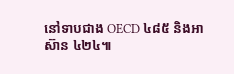នៅទាបជាង OECD ៤៨៥ និងអាស៊ាន ៤២៤៕